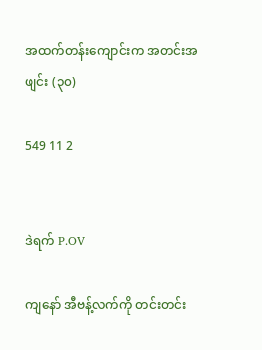အထက်တန်းကျောင်းက အတင်းအဖျင်း (၃၀)

549 11 2


ဒဲရက် P.OV

ကျနော် အီဗန့်လက်ကို တင်းတင်း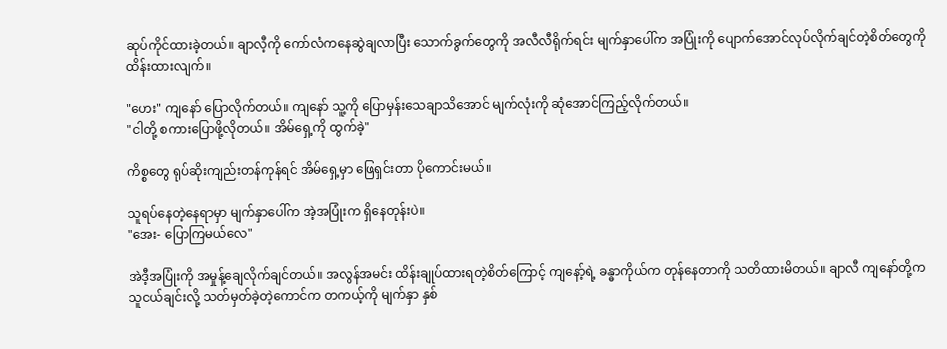ဆုပ်ကိုင်ထားခဲ့တယ်။ ချာလီ့ကို ကော်လံကနေဆွဲချလာပြီး သောက်ခွက်တွေကို အလီလီရိုက်ရင်း မျက်နှာပေါ်က အပြုံးကို ပျောက်အောင်လုပ်လိုက်ချင်တဲ့စိတ်တွေကို ထိန်းထားလျက်။

"ဟေး" ကျနော် ပြောလိုက်တယ်။ ကျနော် သူ့ကို ပြောမှန်းသေချာသိအောင် မျက်လုံးကို ဆုံအောင်ကြည့်လိုက်တယ်။
"ငါတို့ စကားပြောဖို့လိုတယ်။ အိမ်ရှေ့ကို ထွက်ခဲ့"

ကိစ္စတွေ ရုပ်ဆိုးကျည်းတန်ကုန်ရင် အိမ်ရှေ့မှာ ဖြေရှင်းတာ ပိုကောင်းမယ်။

သူရပ်နေတဲ့နေရာမှာ မျက်နှာပေါ်က အဲ့အပြုံးက ရှိနေတုန်းပဲ။
"အေး- ပြောကြမယ်လေ"

အဲဒီ့အပြုံးကို အမှုန့်ချေလိုက်ချင်တယ်။ အလွန်အမင်း ထိန်းချုပ်ထားရတဲ့စိတ်ကြောင့် ကျနော့်ရဲ့ ခန္ဓာကိုယ်က တုန်နေတာကို သတိထားမိတယ်။ ချာလီ ကျနော်တို့က သူငယ်ချင်းလို့ သတ်မှတ်ခဲ့တဲ့ကောင်က တကယ့်ကို မျက်နှာ နှစ်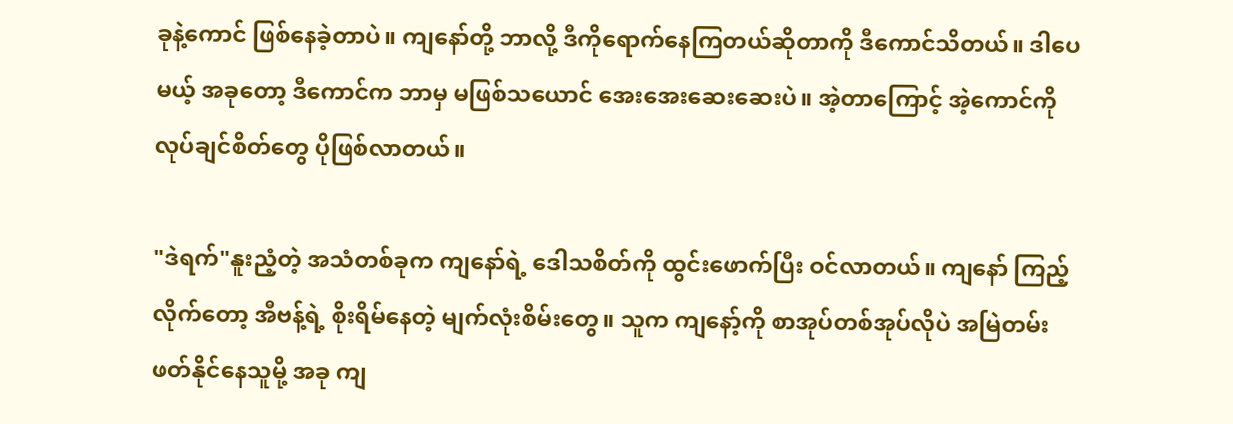ခု‌နဲ့ကောင် ဖြစ်နေခဲ့တာပဲ။ ကျနော်တို့ ဘာလို့ ဒီကိုရောက်နေကြတယ်ဆိုတာကို ဒီကောင်သိတယ်။ ဒါပေမယ့် အခုတော့ ဒီကောင်က ဘာမှ မဖြစ်သယောင် အေးအေးဆေးဆေးပဲ။ အဲ့တာကြောင့် အဲ့ကောင်ကို လုပ်ချင်စိတ်တွေ ပိုဖြစ်လာတယ်။

"ဒဲရက်"နူးညံ့တဲ့ အသံတစ်ခုက ကျနော်ရဲ့ ဒေါသစိတ်ကို ထွင်းဖောက်ပြီး ဝင်လာတယ်။ ကျနော် ကြည့်လိုက်တော့ အီဗန့်ရဲ့ စိုးရိမ်နေတဲ့ မျက်လုံးစိမ်းတွေ။ သူက ကျနော့်ကို စာအုပ်တစ်အုပ်လိုပဲ အမြဲတမ်းဖတ်‌နိုင်နေသူမို့ အခု ကျ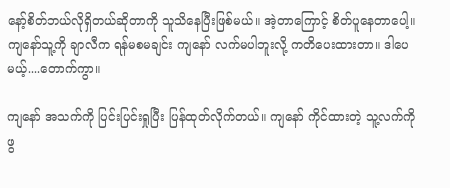နော့်စိတ်ဘယ်လိုရှိတယ်ဆိုတာကို သူသိနေပြီးဖြစ်မယ်။ အဲ့တာကြောင့် စိတ်ပူနေတာပေါ့။ ကျနော်သူ့ကို ချာလီက ရန်မစမချင်း ကျနော် လက်မပါဘူးလို့ ကတိပေးထားတာ။ ဒါပေမယ့်....တောက်ကွာ။

ကျနော် အသက်ကို ပြင်းပြင်းရှုပြီး ပြန်ထုတ်လိုက်တယ်။ ကျနော် ကိုင်ထားတဲ့ သူ့လက်ကို ဖွ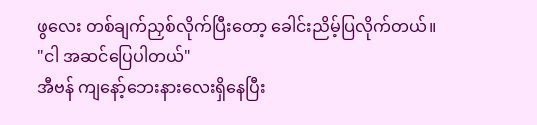ဖွလေး တစ်ချက်ညှစ်လိုက်ပြီးတော့ ခေါင်းညိမ့်ပြလိုက်တယ်။
"ငါ အဆင်ပြေပါတယ်"
အီဗန် ကျနော့်ဘေးနား‌လေးရှိနေပြီး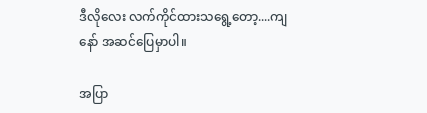ဒီလိုလေး လက်ကိုင်ထားသရွေ့တော့....ကျနော် အဆင်ပြေမှာပါ။

အပြာ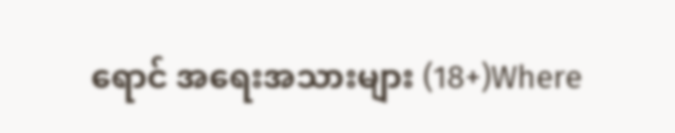ရောင် အရေးအသားများ (18+)Where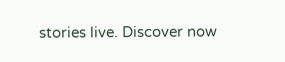stories live. Discover now